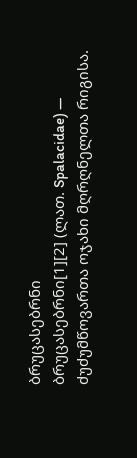ბრუცასებრნი
ბრუცასებრნი[1][2] (ლათ. Spalacidae) — ძუძუმწოვართა ოჯახი მღრღნელთა რიგისა.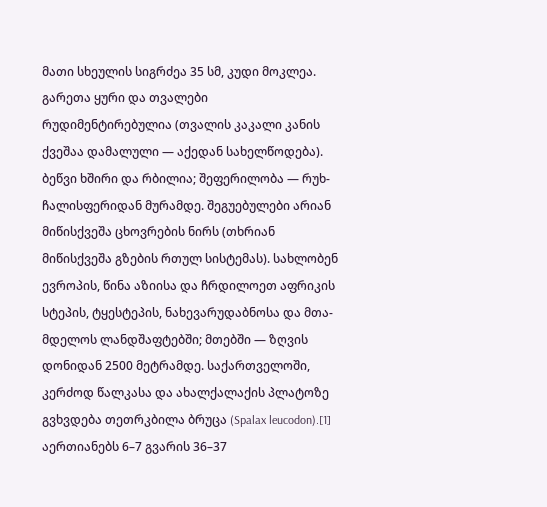მათი სხეულის სიგრძეა 35 სმ, კუდი მოკლეა. გარეთა ყური და თვალები რუდიმენტირებულია (თვალის კაკალი კანის ქვეშაა დამალული — აქედან სახელწოდება). ბეწვი ხშირი და რბილია; შეფერილობა — რუხ-ჩალისფერიდან მურამდე. შეგუებულები არიან მიწისქვეშა ცხოვრების ნირს (თხრიან მიწისქვეშა გზების რთულ სისტემას). სახლობენ ევროპის, წინა აზიისა და ჩრდილოეთ აფრიკის სტეპის, ტყესტეპის, ნახევარუდაბნოსა და მთა-მდელოს ლანდშაფტებში; მთებში — ზღვის დონიდან 2500 მეტრამდე. საქართველოში, კერძოდ წალკასა და ახალქალაქის პლატოზე გვხვდება თეთრკბილა ბრუცა (Spalax leucodon).[1] აერთიანებს 6–7 გვარის 36–37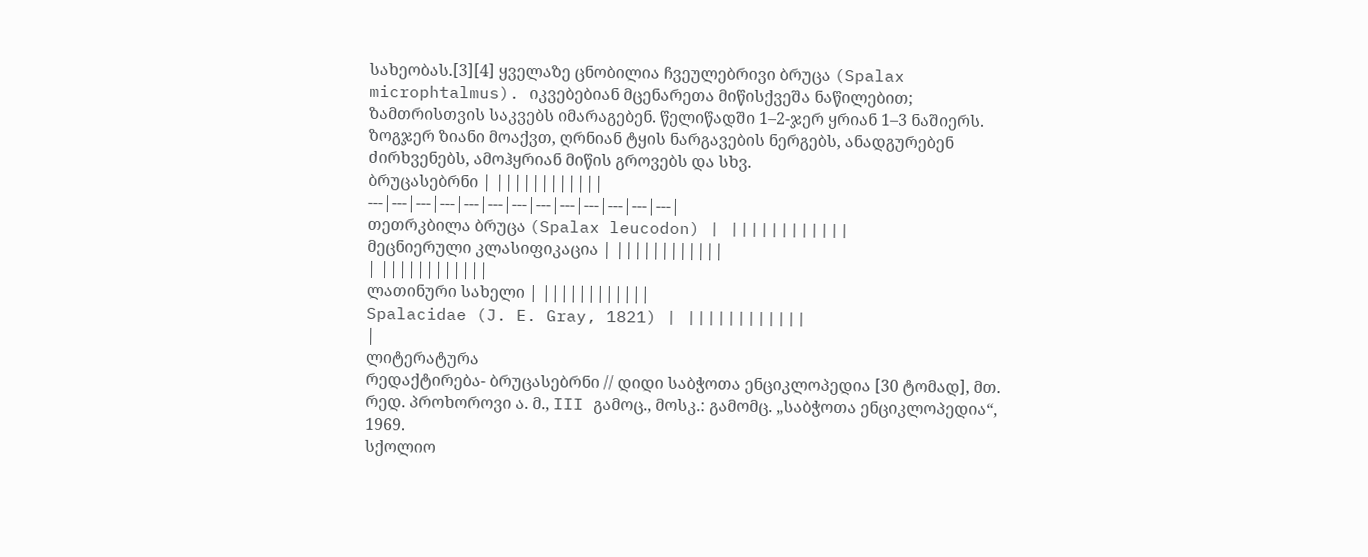სახეობას.[3][4] ყველაზე ცნობილია ჩვეულებრივი ბრუცა (Spalax microphtalmus). იკვებებიან მცენარეთა მიწისქვეშა ნაწილებით; ზამთრისთვის საკვებს იმარაგებენ. წელიწადში 1–2-ჯერ ყრიან 1–3 ნაშიერს. ზოგჯერ ზიანი მოაქვთ, ღრნიან ტყის ნარგავების ნერგებს, ანადგურებენ ძირხვენებს, ამოჰყრიან მიწის გროვებს და სხვ.
ბრუცასებრნი | ||||||||||||
---|---|---|---|---|---|---|---|---|---|---|---|---|
თეთრკბილა ბრუცა (Spalax leucodon) | ||||||||||||
მეცნიერული კლასიფიკაცია | ||||||||||||
| ||||||||||||
ლათინური სახელი | ||||||||||||
Spalacidae (J. E. Gray, 1821) | ||||||||||||
|
ლიტერატურა
რედაქტირება- ბრუცასებრნი // დიდი საბჭოთა ენციკლოპედია [30 ტომად], მთ. რედ. პროხოროვი ა. მ., III გამოც., მოსკ.: გამომც. „საბჭოთა ენციკლოპედია“, 1969.
სქოლიო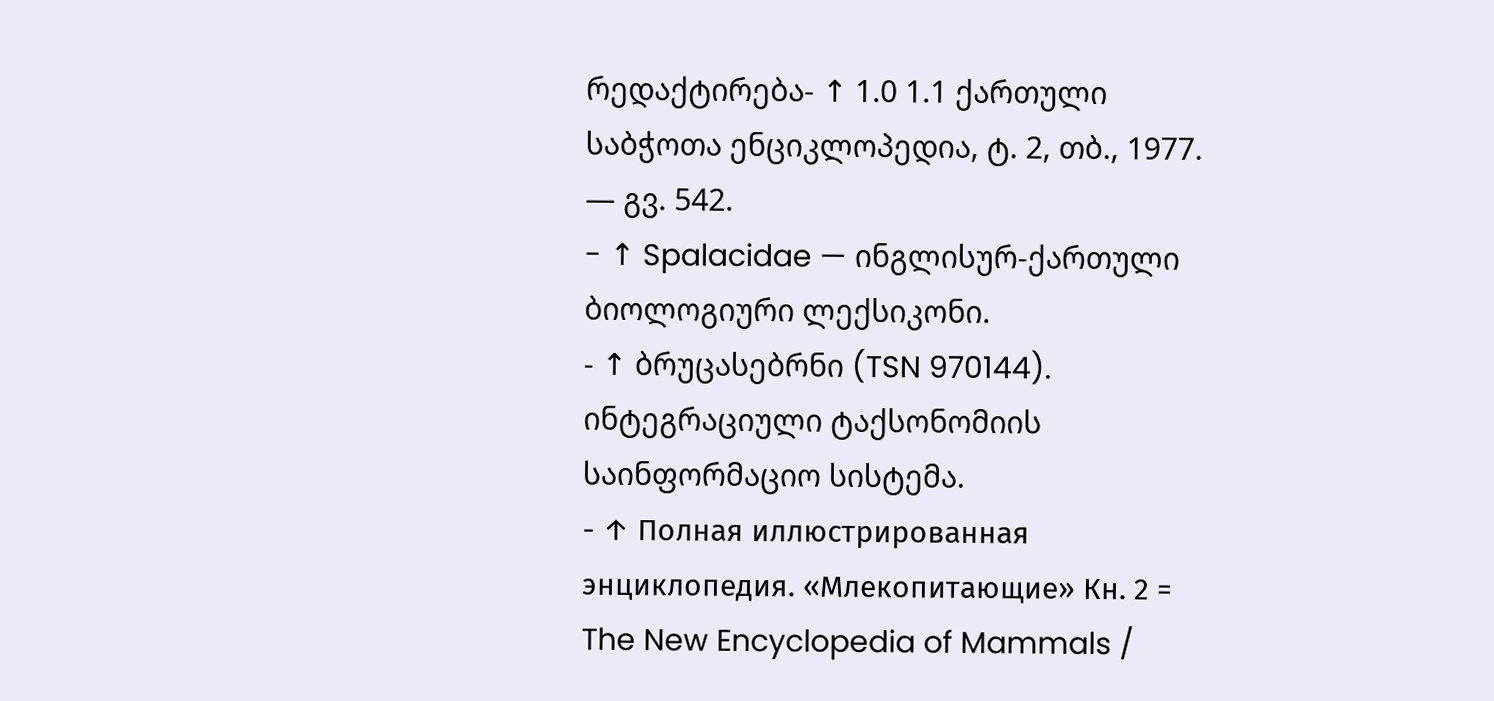რედაქტირება- ↑ 1.0 1.1 ქართული საბჭოთა ენციკლოპედია, ტ. 2, თბ., 1977. — გვ. 542.
- ↑ Spalacidae — ინგლისურ-ქართული ბიოლოგიური ლექსიკონი.
- ↑ ბრუცასებრნი (TSN 970144). ინტეგრაციული ტაქსონომიის საინფორმაციო სისტემა.
- ↑ Полная иллюстрированная энциклопедия. «Млекопитающие» Кн. 2 = The New Encyclopedia of Mammals /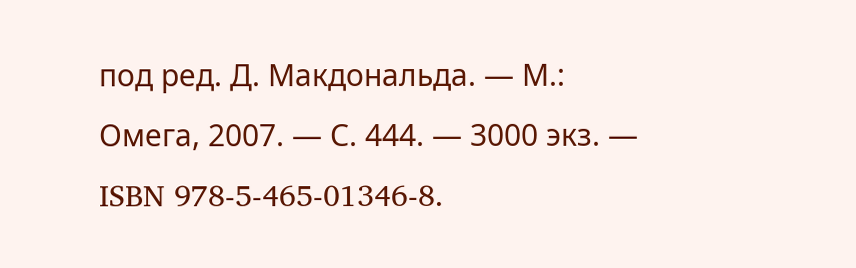под ред. Д. Макдональда. — М.: Омега, 2007. — С. 444. — 3000 экз. — ISBN 978-5-465-01346-8.